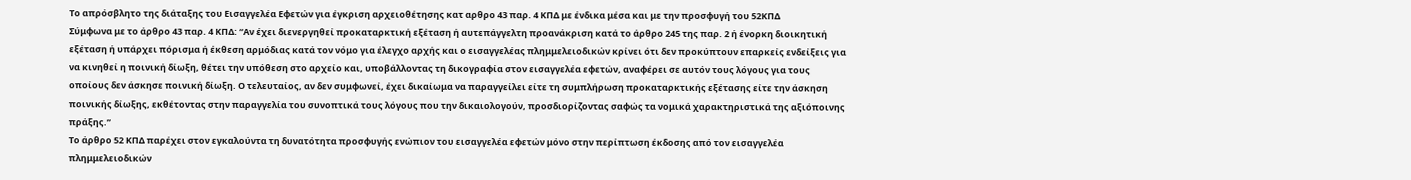Το απρόσβλητο της διάταξης του Εισαγγελέα Εφετών για έγκριση αρχειοθέτησης κατ αρθρο 43 παρ. 4 ΚΠΔ με ένδικα μέσα και με την προσφυγή του 52ΚΠΔ
Σύμφωνα με το άρθρο 43 παρ. 4 ΚΠΔ: “Αν έχει διενεργηθεί προκαταρκτική εξέταση ή αυτεπάγγελτη προανάκριση κατά το άρθρο 245 της παρ. 2 ή ένορκη διοικητική εξέταση ή υπάρχει πόρισμα ή έκθεση αρμόδιας κατά τον νόμο για έλεγχο αρχής και ο εισαγγελέας πλημμελειοδικών κρίνει ότι δεν προκύπτουν επαρκείς ενδείξεις για να κινηθεί η ποινική δίωξη, θέτει την υπόθεση στο αρχείο και, υποβάλλοντας τη δικογραφία στον εισαγγελέα εφετών, αναφέρει σε αυτόν τους λόγους για τους οποίους δεν άσκησε ποινική δίωξη. Ο τελευταίος, αν δεν συμφωνεί, έχει δικαίωμα να παραγγείλει είτε τη συμπλήρωση προκαταρκτικής εξέτασης είτε την άσκηση ποινικής δίωξης, εκθέτοντας στην παραγγελία του συνοπτικά τους λόγους που την δικαιολογούν, προσδιορίζοντας σαφώς τα νομικά χαρακτηριστικά της αξιόποινης πράξης.”
Το άρθρο 52 ΚΠΔ παρέχει στον εγκαλούντα τη δυνατότητα προσφυγής ενώπιον του εισαγγελέα εφετών μόνο στην περίπτωση έκδοσης από τον εισαγγελέα πλημμελειοδικών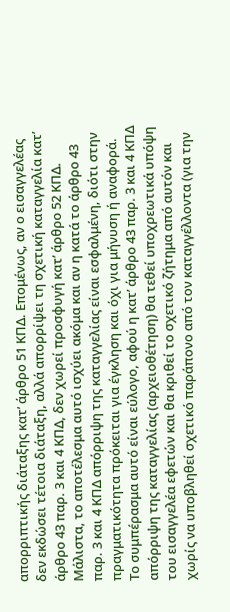απορριπτικής διάταξης κατ’ άρθρο 51 ΚΠΔ. Επομένως, αν ο εισαγγελέας δεν εκδώσει τέτοια διάταξη, αλλά απορρίψει τη σχετική καταγγελία κατ’ άρθρο 43 παρ. 3 και 4 ΚΠΔ, δεν χωρεί προσφυγή κατ’ άρθρο 52 ΚΠΔ. Μάλιστα, το αποτέλεσμα αυτό ισχύει ακόμα και αν η κατά το άρθρο 43 παρ. 3 και 4 ΚΠΔ απόρριψη της καταγγελίας είναι εσφαλμένη, διότι στην πραγματικότητα πρόκειται για έγκληση και όχι για μήνυση ή αναφορά. Το συμπέρασμα αυτό είναι εύλογο, αφού η κατ’ άρθρο 43 παρ. 3 και 4 ΚΠΔ απόρριψη της καταγγελίας (αρχειοθέτηση) θα τεθεί υποχρεωτικά υπόψη του εισαγγελέα εφετών και θα κριθεί το σχετικό ζήτημα από αυτόν και χωρίς να υποβληθεί σχετικό παράπονο από τον καταγγέλλοντα (για την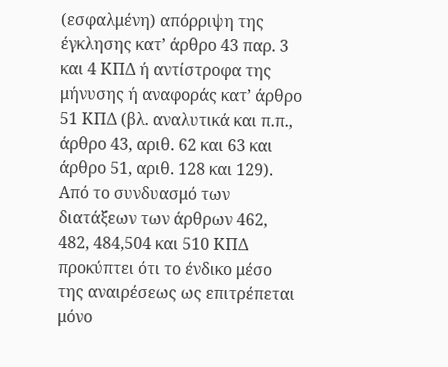(εσφαλμένη) απόρριψη της έγκλησης κατ’ άρθρο 43 παρ. 3 και 4 ΚΠΔ ή αντίστροφα της μήνυσης ή αναφοράς κατ’ άρθρο 51 ΚΠΔ (βλ. αναλυτικά και π.π., άρθρο 43, αριθ. 62 και 63 και άρθρο 51, αριθ. 128 και 129).
Από το συνδυασμό των διατάξεων των άρθρων 462, 482, 484,504 και 510 ΚΠΔ προκύπτει ότι το ένδικο μέσο της αναιρέσεως ως επιτρέπεται μόνο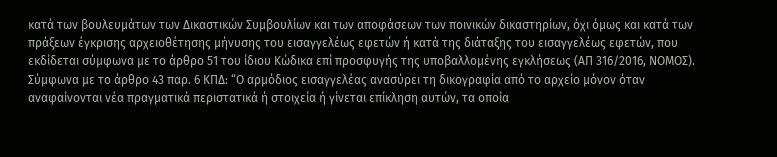κατά των βουλευμάτων των Δικαστικών Συμβουλίων και των αποφάσεων των ποινικών δικαστηρίων, όχι όμως και κατά των πράξεων έγκρισης αρχειοθέτησης μήνυσης του εισαγγελέως εφετών ή κατά της διάταξης του εισαγγελέως εφετών, που εκδίδεται σύμφωνα με το άρθρο 51 του ίδιου Κώδικα επί προσφυγής της υποβαλλομένης εγκλήσεως (ΑΠ 316/2016, ΝΟΜΟΣ).
Σύμφωνα με το άρθρο 43 παρ. 6 ΚΠΔ: “Ο αρμόδιος εισαγγελέας ανασύρει τη δικογραφία από το αρχείο μόνον όταν αναφαίνονται νέα πραγματικά περιστατικά ή στοιχεία ή γίνεται επίκληση αυτών, τα οποία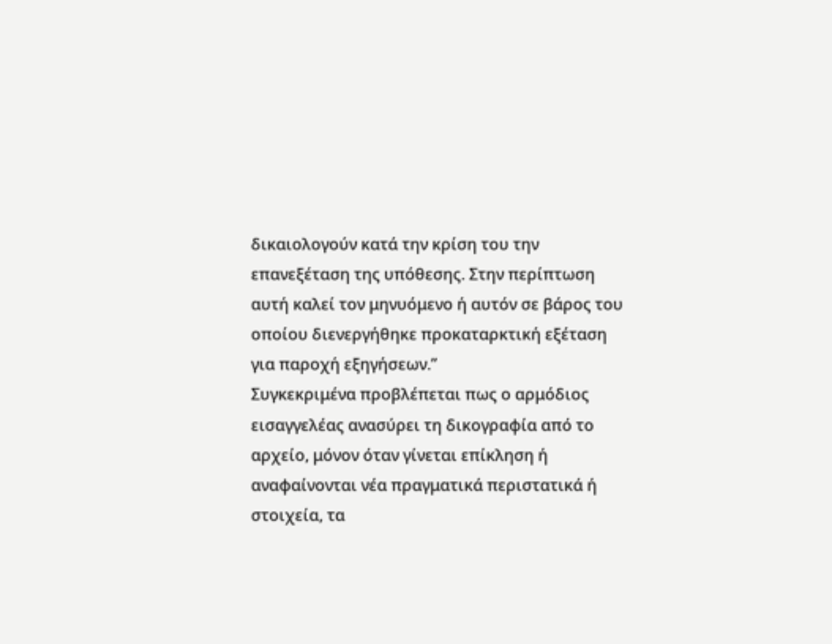δικαιολογούν κατά την κρίση του την επανεξέταση της υπόθεσης. Στην περίπτωση αυτή καλεί τον μηνυόμενο ή αυτόν σε βάρος του οποίου διενεργήθηκε προκαταρκτική εξέταση για παροχή εξηγήσεων.”
Συγκεκριμένα προβλέπεται πως ο αρμόδιος εισαγγελέας ανασύρει τη δικογραφία από το αρχείο, μόνον όταν γίνεται επίκληση ή αναφαίνονται νέα πραγματικά περιστατικά ή στοιχεία, τα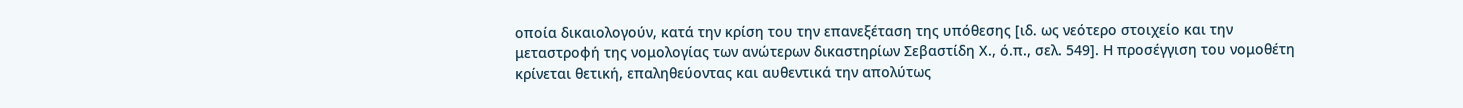οποία δικαιολογούν, κατά την κρίση του την επανεξέταση της υπόθεσης [ιδ. ως νεότερο στοιχείο και την μεταστροφή της νομολογίας των ανώτερων δικαστηρίων Σεβαστίδη Χ., ό.π., σελ. 549]. Η προσέγγιση του νομοθέτη κρίνεται θετική, επαληθεύοντας και αυθεντικά την απολύτως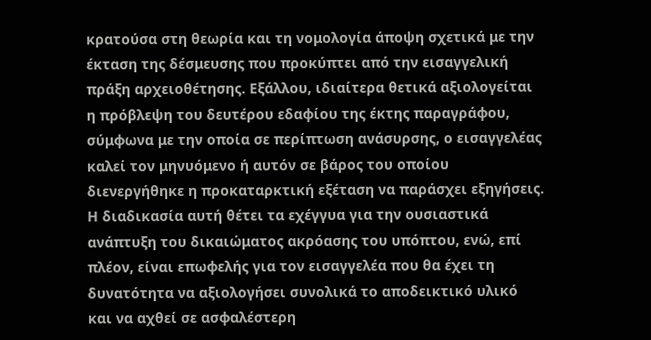κρατούσα στη θεωρία και τη νομολογία άποψη σχετικά με την έκταση της δέσμευσης που προκύπτει από την εισαγγελική πράξη αρχειοθέτησης. Εξάλλου, ιδιαίτερα θετικά αξιολογείται η πρόβλεψη του δευτέρου εδαφίου της έκτης παραγράφου, σύμφωνα με την οποία σε περίπτωση ανάσυρσης, ο εισαγγελέας καλεί τον μηνυόμενο ή αυτόν σε βάρος του οποίου διενεργήθηκε η προκαταρκτική εξέταση να παράσχει εξηγήσεις. Η διαδικασία αυτή θέτει τα εχέγγυα για την ουσιαστικά ανάπτυξη του δικαιώματος ακρόασης του υπόπτου, ενώ, επί πλέον, είναι επωφελής για τον εισαγγελέα που θα έχει τη δυνατότητα να αξιολογήσει συνολικά το αποδεικτικό υλικό και να αχθεί σε ασφαλέστερη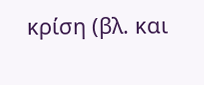κρίση (βλ. και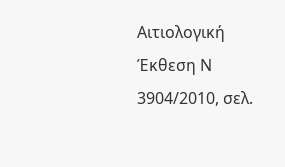Αιτιολογική Έκθεση Ν 3904/2010, σελ.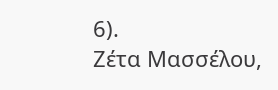6).
Ζέτα Μασσέλου,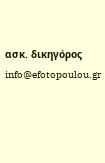ασκ. δικηγόρος
info@efotopoulou.gr